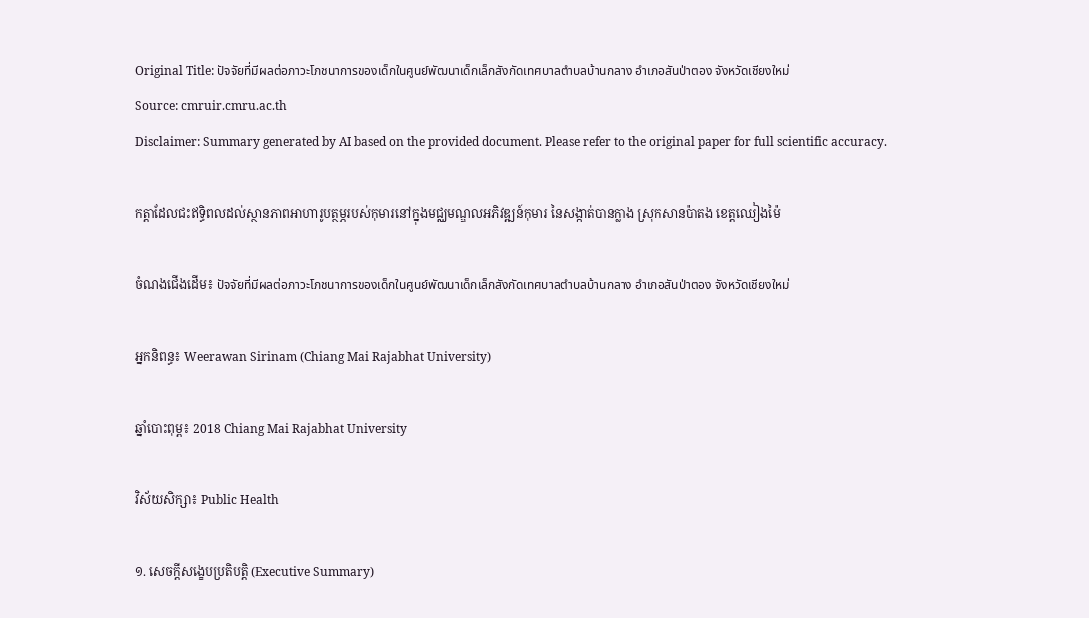Original Title: ปัจจัยที่มีผลต่อภาวะโภชนาการของเด็กในศูนย์พัฒนาเด็กเล็กสังกัดเทศบาลตำบลบ้านกลาง อำเภอสันป่าตอง จังหวัดเชียงใหม่
Source: cmruir.cmru.ac.th
Disclaimer: Summary generated by AI based on the provided document. Please refer to the original paper for full scientific accuracy.

កត្តាដែលជះឥទ្ធិពលដល់ស្ថានភាពអាហារូបត្ថម្ភរបស់កុមារនៅក្នុងមជ្ឈមណ្ឌលអភិវឌ្ឍន៍កុមារ នៃសង្កាត់បានក្លាង ស្រុកសានប៉ាតង ខេត្តឈៀងម៉ៃ

ចំណងជើងដើម៖ ปัจจัยที่มีผลต่อภาวะโภชนาการของเด็กในศูนย์พัฒนาเด็กเล็กสังกัดเทศบาลตำบลบ้านกลาง อำเภอสันป่าตอง จังหวัดเชียงใหม่

អ្នកនិពន្ធ៖ Weerawan Sirinam (Chiang Mai Rajabhat University)

ឆ្នាំបោះពុម្ព៖ 2018 Chiang Mai Rajabhat University

វិស័យសិក្សា៖ Public Health

១. សេចក្តីសង្ខេបប្រតិបត្តិ (Executive Summary)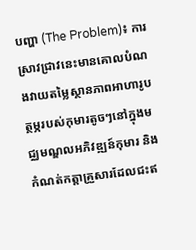បញ្ហា (The Problem)៖ ការស្រាវជ្រាវនេះមានគោលបំណងវាយតម្លៃស្ថានភាពអាហារូបត្ថម្ភរបស់កុមារតូចៗនៅក្នុងមជ្ឈមណ្ឌលអភិវឌ្ឍន៍កុមារ និងកំណត់កត្តាគ្រួសារដែលជះឥ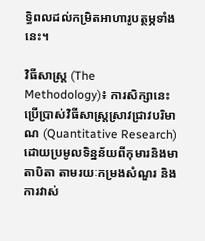ទ្ធិពលដល់កម្រិតអាហារូបត្ថម្ភទាំងនេះ។

វិធីសាស្ត្រ (The Methodology)៖ ការសិក្សានេះប្រើប្រាស់វិធីសាស្ត្រស្រាវជ្រាវបរិមាណ (Quantitative Research) ដោយប្រមូលទិន្នន័យពីកុមារនិងមាតាបិតា តាមរយៈកម្រងសំណួរ និងការវាស់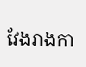វែងរាងកា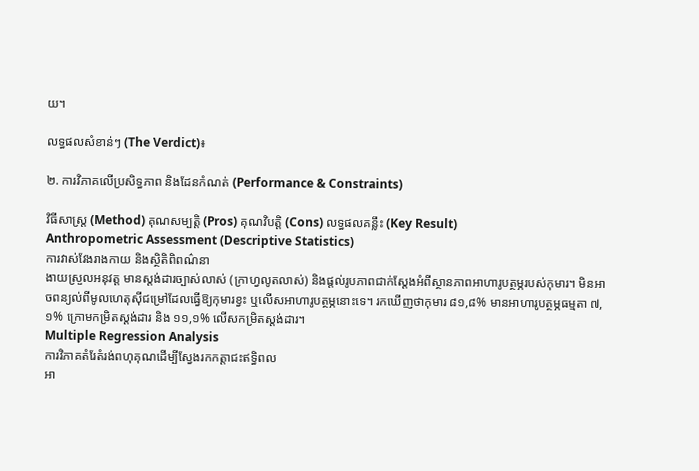យ។

លទ្ធផលសំខាន់ៗ (The Verdict)៖

២. ការវិភាគលើប្រសិទ្ធភាព និងដែនកំណត់ (Performance & Constraints)

វិធីសាស្ត្រ (Method) គុណសម្បត្តិ (Pros) គុណវិបត្តិ (Cons) លទ្ធផលគន្លឹះ (Key Result)
Anthropometric Assessment (Descriptive Statistics)
ការវាស់វែងរាងកាយ និងស្ថិតិពិពណ៌នា
ងាយស្រួលអនុវត្ត មានស្តង់ដារច្បាស់លាស់ (ក្រាហ្វលូតលាស់) និងផ្តល់រូបភាពជាក់ស្តែងអំពីស្ថានភាពអាហារូបត្ថម្ភរបស់កុមារ។ មិនអាចពន្យល់ពីមូលហេតុស៊ីជម្រៅដែលធ្វើឱ្យកុមារខ្វះ ឬលើសអាហារូបត្ថម្ភនោះទេ។ រកឃើញថាកុមារ ៨១,៨% មានអាហារូបត្ថម្ភធម្មតា ៧,១% ក្រោមកម្រិតស្តង់ដារ និង ១១,១% លើសកម្រិតស្តង់ដារ។
Multiple Regression Analysis
ការវិភាគតំរែតំរង់ពហុគុណដើម្បីស្វែងរកកត្តាជះឥទ្ធិពល
អា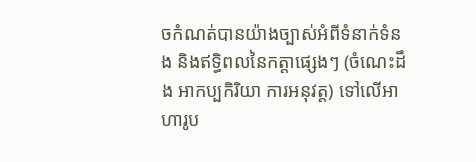ចកំណត់បានយ៉ាងច្បាស់អំពីទំនាក់ទំនង និងឥទ្ធិពលនៃកត្តាផ្សេងៗ (ចំណេះដឹង អាកប្បកិរិយា ការអនុវត្ត) ទៅលើអាហារូប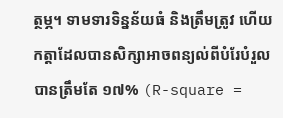ត្ថម្ភ។ ទាមទារទិន្នន័យធំ និងត្រឹមត្រូវ ហើយកត្តាដែលបានសិក្សាអាចពន្យល់ពីបំរែបំរួលបានត្រឹមតែ ១៧% (R-square =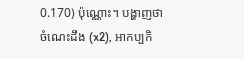0.170) ប៉ុណ្ណោះ។ បង្ហាញថា ចំណេះដឹង (x2), អាកប្បកិ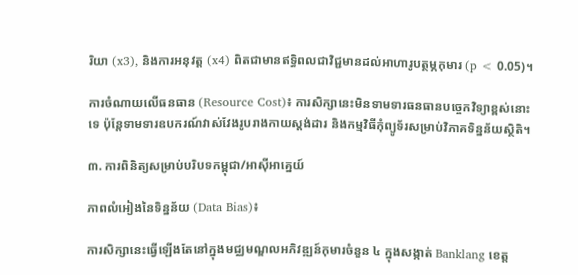រិយា (x3), និងការអនុវត្ត (x4) ពិតជាមានឥទ្ធិពលជាវិជ្ជមានដល់អាហារូបត្ថម្ភកុមារ (p < 0.05)។

ការចំណាយលើធនធាន (Resource Cost)៖ ការសិក្សានេះមិនទាមទារធនធានបច្ចេកវិទ្យាខ្ពស់នោះទេ ប៉ុន្តែទាមទារឧបករណ៍វាស់វែងរូបរាងកាយស្តង់ដារ និងកម្មវិធីកុំព្យូទ័រសម្រាប់វិភាគទិន្នន័យស្ថិតិ។

៣. ការពិនិត្យសម្រាប់បរិបទកម្ពុជា/អាស៊ីអាគ្នេយ៍

ភាពលំអៀងនៃទិន្នន័យ (Data Bias)៖

ការសិក្សានេះធ្វើឡើងតែនៅក្នុងមជ្ឈមណ្ឌលអភិវឌ្ឍន៍កុមារចំនួន ៤ ក្នុងសង្កាត់ Banklang ខេត្ត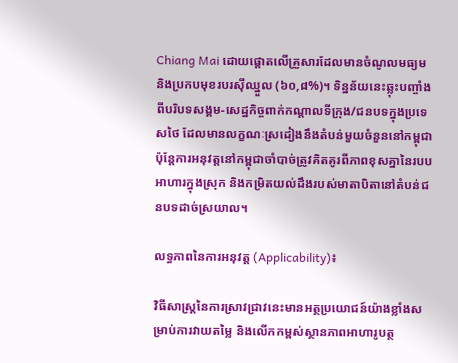Chiang Mai ដោយផ្តោតលើគ្រួសារដែលមានចំណូលមធ្យម និងប្រកបមុខរបរស៊ីឈ្នួល (៦០,៨%)។ ទិន្នន័យនេះឆ្លុះបញ្ចាំងពីបរិបទសង្គម-សេដ្ឋកិច្ចពាក់កណ្តាលទីក្រុង/ជនបទក្នុងប្រទេសថៃ ដែលមានលក្ខណៈស្រដៀងនឹងតំបន់មួយចំនួននៅកម្ពុជា ប៉ុន្តែការអនុវត្តនៅកម្ពុជាចាំបាច់ត្រូវគិតគូរពីភាពខុសគ្នានៃរបបអាហារក្នុងស្រុក និងកម្រិតយល់ដឹងរបស់មាតាបិតានៅតំបន់ជនបទដាច់ស្រយាល។

លទ្ធភាពនៃការអនុវត្ត (Applicability)៖

វិធីសាស្ត្រនៃការស្រាវជ្រាវនេះមានអត្ថប្រយោជន៍យ៉ាងខ្លាំងសម្រាប់ការវាយតម្លៃ និងលើកកម្ពស់ស្ថានភាពអាហារូបត្ថ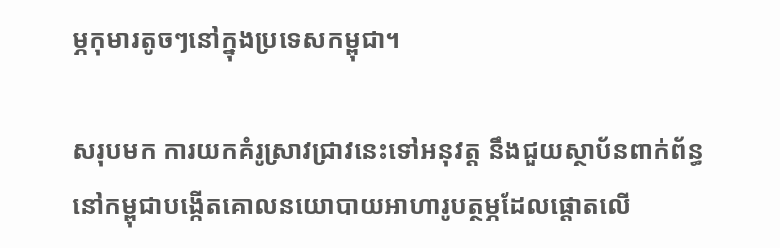ម្ភកុមារតូចៗនៅក្នុងប្រទេសកម្ពុជា។

សរុបមក ការយកគំរូស្រាវជ្រាវនេះទៅអនុវត្ត នឹងជួយស្ថាប័នពាក់ព័ន្ធនៅកម្ពុជាបង្កើតគោលនយោបាយអាហារូបត្ថម្ភដែលផ្តោតលើ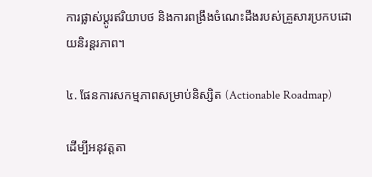ការផ្លាស់ប្តូរឥរិយាបថ និងការពង្រឹងចំណេះដឹងរបស់គ្រួសារប្រកបដោយនិរន្តរភាព។

៤. ផែនការសកម្មភាពសម្រាប់និស្សិត (Actionable Roadmap)

ដើម្បីអនុវត្តតា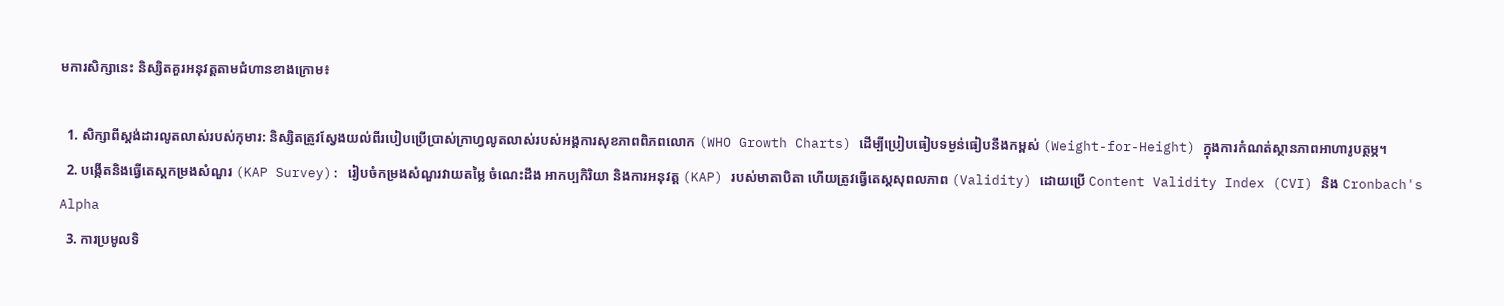មការសិក្សានេះ និស្សិតគួរអនុវត្តតាមជំហានខាងក្រោម៖

  1. សិក្សាពីស្តង់ដារលូតលាស់របស់កុមារ: និស្សិតត្រូវស្វែងយល់ពីរបៀបប្រើប្រាស់ក្រាហ្វលូតលាស់របស់អង្គការសុខភាពពិភពលោក (WHO Growth Charts) ដើម្បីប្រៀបធៀបទម្ងន់ធៀបនឹងកម្ពស់ (Weight-for-Height) ក្នុងការកំណត់ស្ថានភាពអាហារូបត្ថម្ភ។
  2. បង្កើតនិងធ្វើតេស្តកម្រងសំណួរ (KAP Survey): រៀបចំកម្រងសំណួរវាយតម្លៃ ចំណេះដឹង អាកប្បកិរិយា និងការអនុវត្ត (KAP) របស់មាតាបិតា ហើយត្រូវធ្វើតេស្តសុពលភាព (Validity) ដោយប្រើ Content Validity Index (CVI) និង Cronbach's Alpha
  3. ការប្រមូលទិ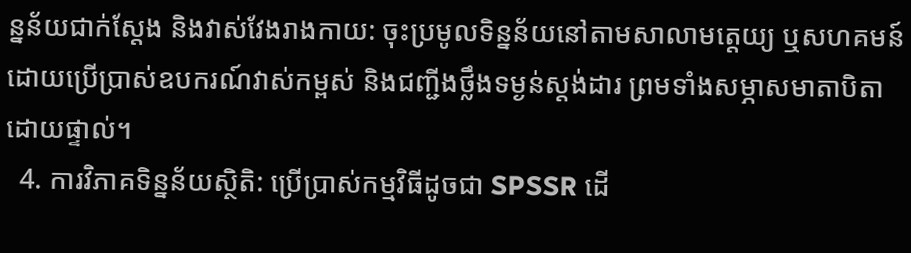ន្នន័យជាក់ស្តែង និងវាស់វែងរាងកាយ: ចុះប្រមូលទិន្នន័យនៅតាមសាលាមត្តេយ្យ ឬសហគមន៍ ដោយប្រើប្រាស់ឧបករណ៍វាស់កម្ពស់ និងជញ្ជីងថ្លឹងទម្ងន់ស្តង់ដារ ព្រមទាំងសម្ភាសមាតាបិតាដោយផ្ទាល់។
  4. ការវិភាគទិន្នន័យស្ថិតិ: ប្រើប្រាស់កម្មវិធីដូចជា SPSSR ដើ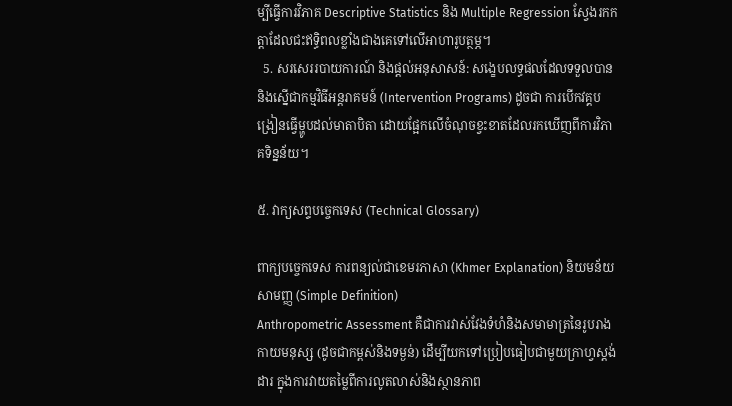ម្បីធ្វើការវិភាគ Descriptive Statistics និង Multiple Regression ស្វែងរកកត្តាដែលជះឥទ្ធិពលខ្លាំងជាងគេទៅលើអាហារូបត្ថម្ភ។
  5. សរសេររបាយការណ៍ និងផ្តល់អនុសាសន៍: សង្ខេបលទ្ធផលដែលទទួលបាន និងស្នើជាកម្មវិធីអន្តរាគមន៍ (Intervention Programs) ដូចជា ការបើកវគ្គបង្រៀនធ្វើម្ហូបដល់មាតាបិតា ដោយផ្អែកលើចំណុចខ្វះខាតដែលរកឃើញពីការវិភាគទិន្នន័យ។

៥. វាក្យសព្ទបច្ចេកទេស (Technical Glossary)

ពាក្យបច្ចេកទេស ការពន្យល់ជាខេមរភាសា (Khmer Explanation) និយមន័យសាមញ្ញ (Simple Definition)
Anthropometric Assessment គឺជាការវាស់វែងទំហំនិងសមាមាត្រនៃរូបរាងកាយមនុស្ស (ដូចជាកម្ពស់និងទម្ងន់) ដើម្បីយកទៅប្រៀបធៀបជាមួយក្រាហ្វស្តង់ដារ ក្នុងការវាយតម្លៃពីការលូតលាស់និងស្ថានភាព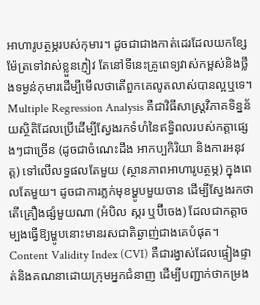អាហារូបត្ថម្ភរបស់កុមារ។ ដូចជាជាងកាត់ដេរដែលយកខ្សែម៉ែត្រទៅវាស់ខ្លួនភ្ញៀវ តែនៅទីនេះគ្រូពេទ្យវាស់កម្ពស់និងថ្លឹងទម្ងន់កុមារដើម្បីមើលថាតើពួកគេលូតលាស់បានល្អឬទេ។
Multiple Regression Analysis គឺជាវិធីសាស្ត្រវិភាគទិន្នន័យស្ថិតិដែលប្រើដើម្បីស្វែងរកទំហំនៃឥទ្ធិពលរបស់កត្តាផ្សេងៗជាច្រើន (ដូចជាចំណេះដឹង អាកប្បកិរិយា និងការអនុវត្ត) ទៅលើលទ្ធផលតែមួយ (ស្ថានភាពអាហារូបត្ថម្ភ) ក្នុងពេលតែមួយ។ ដូចជាការភ្លក់មុខម្ហូបមួយចាន ដើម្បីស្វែងរកថាតើគ្រឿងផ្សំមួយណា (អំបិល ស្ករ ឬប៊ីចេង) ដែលជាកត្តាចម្បងធ្វើឱ្យម្ហូបនោះមានរសជាតិឆ្ងាញ់ជាងគេបំផុត។
Content Validity Index (CVI) គឺជារង្វាស់ដែលផ្ទៀងផ្ទាត់និងគណនាដោយក្រុមអ្នកជំនាញ ដើម្បីបញ្ជាក់ថាកម្រង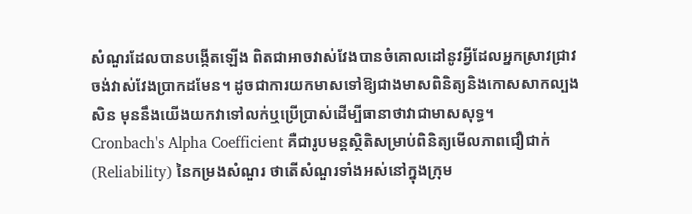សំណួរដែលបានបង្កើតឡើង ពិតជាអាចវាស់វែងបានចំគោលដៅនូវអ្វីដែលអ្នកស្រាវជ្រាវចង់វាស់វែងប្រាកដមែន។ ដូចជាការយកមាសទៅឱ្យជាងមាសពិនិត្យនិងកោសសាកល្បងសិន មុននឹងយើងយកវាទៅលក់ឬប្រើប្រាស់ដើម្បីធានាថាវាជាមាសសុទ្ធ។
Cronbach's Alpha Coefficient គឺជារូបមន្តស្ថិតិសម្រាប់ពិនិត្យមើលភាពជឿជាក់ (Reliability) នៃកម្រងសំណួរ ថាតើសំណួរទាំងអស់នៅក្នុងក្រុម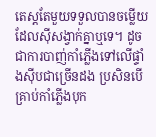តេស្តតែមួយទទួលបានចម្លើយដែលស៊ីសង្វាក់គ្នាឬទេ។ ដូចជាការបាញ់កាំភ្លើងទៅលើផ្ទាំងស៊ីបជាច្រើនដង ប្រសិនបើគ្រាប់កាំភ្លើងបុក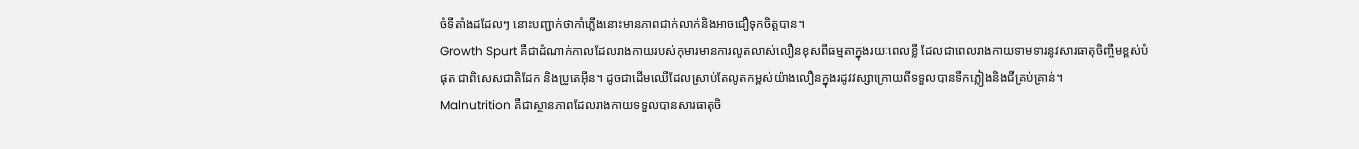ចំទីតាំងដដែលៗ នោះបញ្ជាក់ថាកាំភ្លើងនោះមានភាពជាក់លាក់និងអាចជឿទុកចិត្តបាន។
Growth Spurt គឺជាដំណាក់កាលដែលរាងកាយរបស់កុមារមានការលូតលាស់លឿនខុសពីធម្មតាក្នុងរយៈពេលខ្លី ដែលជាពេលរាងកាយទាមទារនូវសារធាតុចិញ្ចឹមខ្ពស់បំផុត ជាពិសេសជាតិដែក និងប្រូតេអ៊ីន។ ដូចជាដើមឈើដែលស្រាប់តែលូតកម្ពស់យ៉ាងលឿនក្នុងរដូវវស្សាក្រោយពីទទួលបានទឹកភ្លៀងនិងជីគ្រប់គ្រាន់។
Malnutrition គឺជាស្ថានភាពដែលរាងកាយទទួលបានសារធាតុចិ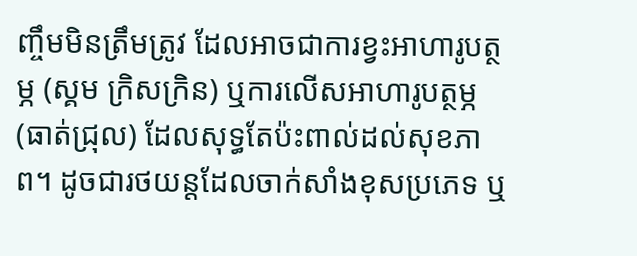ញ្ចឹមមិនត្រឹមត្រូវ ដែលអាចជាការខ្វះអាហារូបត្ថម្ភ (ស្គម ក្រិសក្រិន) ឬការលើសអាហារូបត្ថម្ភ (ធាត់ជ្រុល) ដែលសុទ្ធតែប៉ះពាល់ដល់សុខភាព។ ដូចជារថយន្តដែលចាក់សាំងខុសប្រភេទ ឬ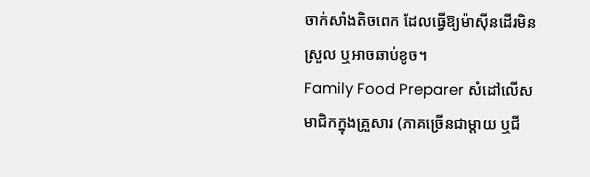ចាក់សាំងតិចពេក ដែលធ្វើឱ្យម៉ាស៊ីនដើរមិនស្រួល ឬអាចឆាប់ខូច។
Family Food Preparer សំដៅលើសមាជិកក្នុងគ្រួសារ (ភាគច្រើនជាម្តាយ ឬជី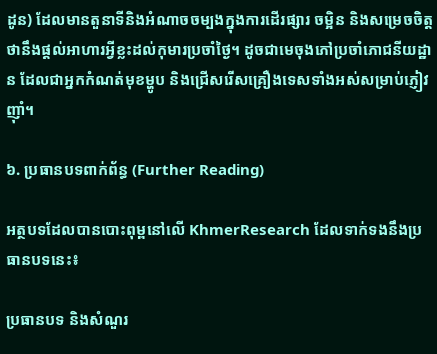ដូន) ដែលមានតួនាទីនិងអំណាចចម្បងក្នុងការដើរផ្សារ ចម្អិន និងសម្រេចចិត្តថានឹងផ្តល់អាហារអ្វីខ្លះដល់កុមារប្រចាំថ្ងៃ។ ដូចជាមេចុងភៅប្រចាំភោជនីយដ្ឋាន ដែលជាអ្នកកំណត់មុខម្ហូប និងជ្រើសរើសគ្រឿងទេសទាំងអស់សម្រាប់ភ្ញៀវញ៉ាំ។

៦. ប្រធានបទពាក់ព័ន្ធ (Further Reading)

អត្ថបទដែលបានបោះពុម្ពនៅលើ KhmerResearch ដែលទាក់ទងនឹងប្រធានបទនេះ៖

ប្រធានបទ និងសំណួរ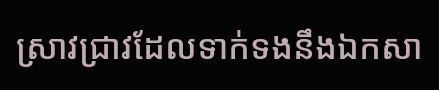ស្រាវជ្រាវដែលទាក់ទងនឹងឯកសា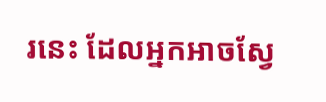រនេះ ដែលអ្នកអាចស្វែ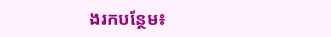ងរកបន្ថែម៖